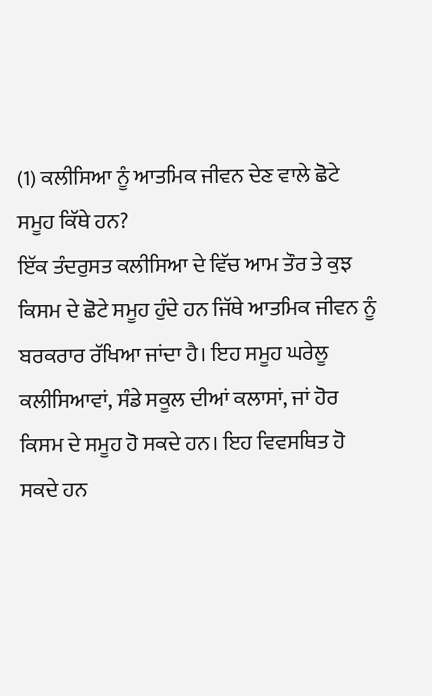(1) ਕਲੀਸਿਆ ਨੂੰ ਆਤਮਿਕ ਜੀਵਨ ਦੇਣ ਵਾਲੇ ਛੋਟੇ ਸਮੂਹ ਕਿੱਥੇ ਹਨ?
ਇੱਕ ਤੰਦਰੁਸਤ ਕਲੀਸਿਆ ਦੇ ਵਿੱਚ ਆਮ ਤੌਰ ਤੇ ਕੁਝ ਕਿਸਮ ਦੇ ਛੋਟੇ ਸਮੂਹ ਹੁੰਦੇ ਹਨ ਜਿੱਥੇ ਆਤਮਿਕ ਜੀਵਨ ਨੂੰ ਬਰਕਰਾਰ ਰੱਖਿਆ ਜਾਂਦਾ ਹੈ। ਇਹ ਸਮੂਹ ਘਰੇਲੂ ਕਲੀਸਿਆਵਾਂ, ਸੰਡੇ ਸਕੂਲ ਦੀਆਂ ਕਲਾਸਾਂ, ਜਾਂ ਹੋਰ ਕਿਸਮ ਦੇ ਸਮੂਹ ਹੋ ਸਕਦੇ ਹਨ। ਇਹ ਵਿਵਸਥਿਤ ਹੋ ਸਕਦੇ ਹਨ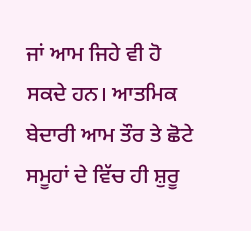ਜਾਂ ਆਮ ਜਿਹੇ ਵੀ ਹੋ ਸਕਦੇ ਹਨ। ਆਤਮਿਕ ਬੇਦਾਰੀ ਆਮ ਤੌਰ ਤੇ ਛੋਟੇ ਸਮੂਹਾਂ ਦੇ ਵਿੱਚ ਹੀ ਸ਼ੁਰੂ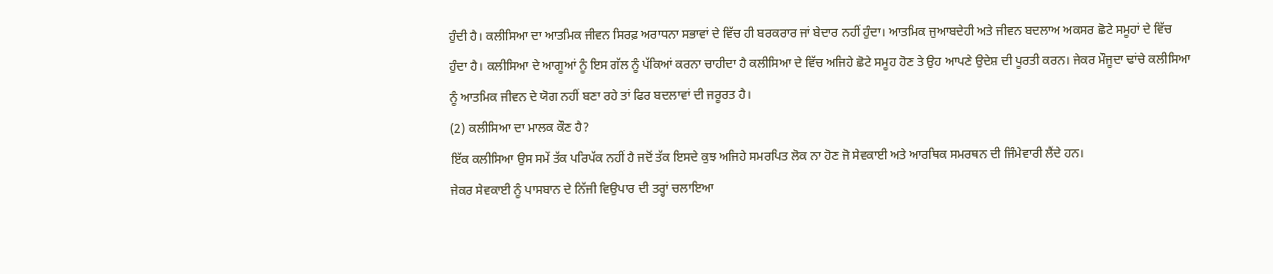ਹੁੰਦੀ ਹੈ। ਕਲੀਸਿਆ ਦਾ ਆਤਮਿਕ ਜੀਵਨ ਸਿਰਫ਼ ਅਰਾਧਨਾ ਸਭਾਵਾਂ ਦੇ ਵਿੱਚ ਹੀ ਬਰਕਰਾਰ ਜਾਂ ਬੇਦਾਰ ਨਹੀਂ ਹੁੰਦਾ। ਆਤਮਿਕ ਜੁਆਬਦੇਹੀ ਅਤੇ ਜੀਵਨ ਬਦਲਾਅ ਅਕਸਰ ਛੋਟੇ ਸਮੂਹਾਂ ਦੇ ਵਿੱਚ ਹੁੰਦਾ ਹੈ। ਕਲੀਸਿਆ ਦੇ ਆਗੂਆਂ ਨੂੰ ਇਸ ਗੱਲ ਨੂੰ ਪੱਕਿਆਂ ਕਰਨਾ ਚਾਹੀਦਾ ਹੈ ਕਲੀਸਿਆ ਦੇ ਵਿੱਚ ਅਜਿਹੇ ਛੋਟੇ ਸਮੂਹ ਹੋਣ ਤੇ ਉਹ ਆਪਣੇ ਉਦੇਸ਼ ਦੀ ਪੂਰਤੀ ਕਰਨ। ਜੇਕਰ ਮੌਜੂਦਾ ਢਾਂਚੇ ਕਲੀਸਿਆ ਨੂੰ ਆਤਮਿਕ ਜੀਵਨ ਦੇ ਯੋਗ ਨਹੀਂ ਬਣਾ ਰਹੇ ਤਾਂ ਫਿਰ ਬਦਲਾਵਾਂ ਦੀ ਜਰੂਰਤ ਹੈ।
(2) ਕਲੀਸਿਆ ਦਾ ਮਾਲਕ ਕੌਣ ਹੈ?
ਇੱਕ ਕਲੀਸਿਆ ਉਸ ਸਮੇਂ ਤੱਕ ਪਰਿਪੱਕ ਨਹੀਂ ਹੈ ਜਦੋਂ ਤੱਕ ਇਸਦੇ ਕੁਝ ਅਜਿਹੇ ਸਮਰਪਿਤ ਲੋਕ ਨਾ ਹੋਣ ਜੋ ਸੇਵਕਾਈ ਅਤੇ ਆਰਥਿਕ ਸਮਰਥਨ ਦੀ ਜਿੰਮੇਵਾਰੀ ਲੈਂਦੇ ਹਨ।
ਜੇਕਰ ਸੇਵਕਾਈ ਨੂੰ ਪਾਸਬਾਨ ਦੇ ਨਿੱਜੀ ਵਿਉਪਾਰ ਦੀ ਤਰ੍ਹਾਂ ਚਲਾਇਆ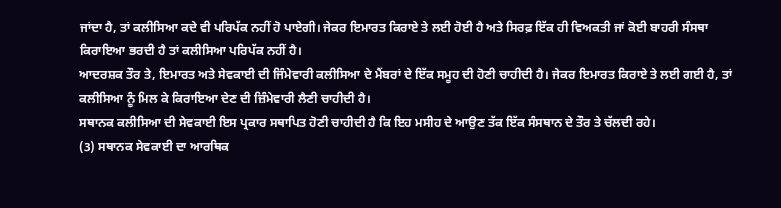ਜਾਂਦਾ ਹੈ, ਤਾਂ ਕਲੀਸਿਆ ਕਦੇ ਵੀ ਪਰਿਪੱਕ ਨਹੀਂ ਹੋ ਪਾਏਗੀ। ਜੇਕਰ ਇਮਾਰਤ ਕਿਰਾਏ ਤੇ ਲਈ ਹੋਈ ਹੈ ਅਤੇ ਸਿਰਫ਼ ਇੱਕ ਹੀ ਵਿਅਕਤੀ ਜਾਂ ਕੋਈ ਬਾਹਰੀ ਸੰਸਥਾ ਕਿਰਾਇਆ ਭਰਦੀ ਹੈ ਤਾਂ ਕਲੀਸਿਆ ਪਰਿਪੱਕ ਨਹੀਂ ਹੈ।
ਆਦਰਸ਼ਕ ਤੌਰ ਤੇ, ਇਮਾਰਤ ਅਤੇ ਸੇਵਕਾਈ ਦੀ ਜਿੰਮੇਵਾਰੀ ਕਲੀਸਿਆ ਦੇ ਮੈਂਬਰਾਂ ਦੇ ਇੱਕ ਸਮੂਹ ਦੀ ਹੋਣੀ ਚਾਹੀਦੀ ਹੈ। ਜੇਕਰ ਇਮਾਰਤ ਕਿਰਾਏ ਤੇ ਲਈ ਗਈ ਹੈ, ਤਾਂ ਕਲੀਸਿਆ ਨੂੰ ਮਿਲ ਕੇ ਕਿਰਾਇਆ ਦੇਣ ਦੀ ਜ਼ਿੰਮੇਵਾਰੀ ਲੈਣੀ ਚਾਹੀਦੀ ਹੈ।
ਸਥਾਨਕ ਕਲੀਸਿਆ ਦੀ ਸੇਵਕਾਈ ਇਸ ਪ੍ਰਕਾਰ ਸਥਾਪਿਤ ਹੋਣੀ ਚਾਹੀਦੀ ਹੈ ਕਿ ਇਹ ਮਸੀਹ ਦੇ ਆਉਣ ਤੱਕ ਇੱਕ ਸੰਸਥਾਨ ਦੇ ਤੌਰ ਤੇ ਚੱਲਦੀ ਰਹੇ।
(3) ਸਥਾਨਕ ਸੇਵਕਾਈ ਦਾ ਆਰਥਿਕ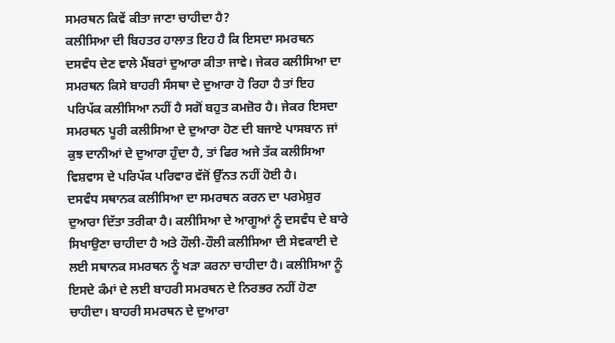ਸਮਰਥਨ ਕਿਵੇਂ ਕੀਤਾ ਜਾਣਾ ਚਾਹੀਦਾ ਹੈ?
ਕਲੀਸਿਆ ਦੀ ਬਿਹਤਰ ਹਾਲਾਤ ਇਹ ਹੈ ਕਿ ਇਸਦਾ ਸਮਰਥਨ ਦਸਵੰਧ ਦੇਣ ਵਾਲੇ ਮੈਂਬਰਾਂ ਦੁਆਰਾ ਕੀਤਾ ਜਾਵੇ। ਜੇਕਰ ਕਲੀਸਿਆ ਦਾ ਸਮਰਥਨ ਕਿਸੇ ਬਾਹਰੀ ਸੰਸਥਾ ਦੇ ਦੁਆਰਾ ਹੋ ਰਿਹਾ ਹੈ ਤਾਂ ਇਹ ਪਰਿਪੱਕ ਕਲੀਸਿਆ ਨਹੀਂ ਹੈ ਸਗੋਂ ਬਹੁਤ ਕਮਜ਼ੋਰ ਹੈ। ਜੇਕਰ ਇਸਦਾ ਸਮਰਥਨ ਪੂਰੀ ਕਲੀਸਿਆ ਦੇ ਦੁਆਰਾ ਹੋਣ ਦੀ ਬਜਾਏ ਪਾਸਬਾਨ ਜਾਂ ਕੁਝ ਦਾਨੀਆਂ ਦੇ ਦੁਆਰਾ ਹੁੰਦਾ ਹੈ, ਤਾਂ ਫਿਰ ਅਜੇ ਤੱਕ ਕਲੀਸਿਆ ਵਿਸ਼ਵਾਸ ਦੇ ਪਰਿਪੱਕ ਪਰਿਵਾਰ ਵੱਜੋਂ ਉੱਨਤ ਨਹੀਂ ਹੋਈ ਹੈ।
ਦਸਵੰਧ ਸਥਾਨਕ ਕਲੀਸਿਆ ਦਾ ਸਮਰਥਨ ਕਰਨ ਦਾ ਪਰਮੇਸ਼ੁਰ ਦੁਆਰਾ ਦਿੱਤਾ ਤਰੀਕਾ ਹੈ। ਕਲੀਸਿਆ ਦੇ ਆਗੂਆਂ ਨੂੰ ਦਸਵੰਧ ਦੇ ਬਾਰੇ ਸਿਖਾਉਣਾ ਚਾਹੀਦਾ ਹੈ ਅਤੇ ਹੌਲੀ-ਹੌਲੀ ਕਲੀਸਿਆ ਦੀ ਸੇਵਕਾਈ ਦੇ ਲਈ ਸਥਾਨਕ ਸਮਰਥਨ ਨੂੰ ਖੜਾ ਕਰਨਾ ਚਾਹੀਦਾ ਹੈ। ਕਲੀਸਿਆ ਨੂੰ ਇਸਦੇ ਕੰਮਾਂ ਦੇ ਲਈ ਬਾਹਰੀ ਸਮਰਥਨ ਦੇ ਨਿਰਭਰ ਨਹੀਂ ਹੋਣਾ ਚਾਹੀਦਾ। ਬਾਹਰੀ ਸਮਰਥਨ ਦੇ ਦੁਆਰਾ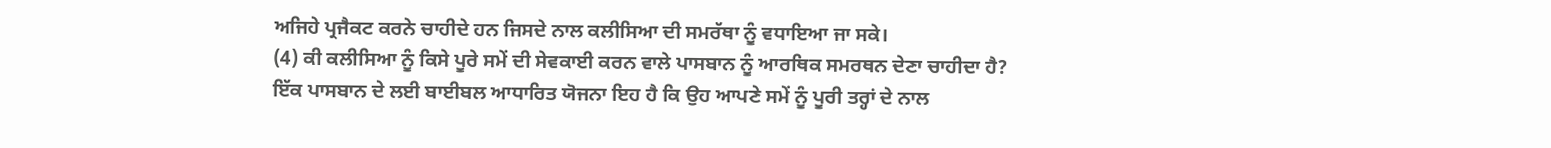ਅਜਿਹੇ ਪ੍ਰਜੈਕਟ ਕਰਨੇ ਚਾਹੀਦੇ ਹਨ ਜਿਸਦੇ ਨਾਲ ਕਲੀਸਿਆ ਦੀ ਸਮਰੱਥਾ ਨੂੰ ਵਧਾਇਆ ਜਾ ਸਕੇ।
(4) ਕੀ ਕਲੀਸਿਆ ਨੂੰ ਕਿਸੇ ਪੂਰੇ ਸਮੇਂ ਦੀ ਸੇਵਕਾਈ ਕਰਨ ਵਾਲੇ ਪਾਸਬਾਨ ਨੂੰ ਆਰਥਿਕ ਸਮਰਥਨ ਦੇਣਾ ਚਾਹੀਦਾ ਹੈ?
ਇੱਕ ਪਾਸਬਾਨ ਦੇ ਲਈ ਬਾਈਬਲ ਆਧਾਰਿਤ ਯੋਜਨਾ ਇਹ ਹੈ ਕਿ ਉਹ ਆਪਣੇ ਸਮੇਂ ਨੂੰ ਪੂਰੀ ਤਰ੍ਹਾਂ ਦੇ ਨਾਲ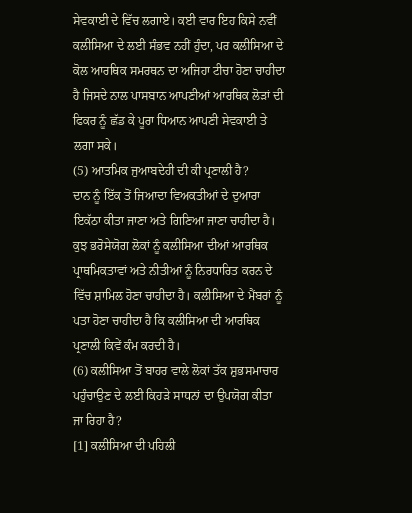ਸੇਵਕਾਈ ਦੇ ਵਿੱਚ ਲਗਾਏ। ਕਈ ਵਾਰ ਇਹ ਕਿਸੇ ਨਵੀਂ ਕਲੀਸਿਆ ਦੇ ਲਈ ਸੰਭਵ ਨਹੀਂ ਹੁੰਦਾ, ਪਰ ਕਲੀਸਿਆ ਦੇ ਕੋਲ ਆਰਥਿਕ ਸਮਰਥਨ ਦਾ ਅਜਿਹਾ ਟੀਚਾ ਹੋਣਾ ਚਾਹੀਦਾ ਹੈ ਜਿਸਦੇ ਨਾਲ ਪਾਸਬਾਨ ਆਪਣੀਆਂ ਆਰਥਿਕ ਲੋੜਾਂ ਦੀ ਫਿਕਰ ਨੂੰ ਛੱਡ ਕੇ ਪੂਰਾ ਧਿਆਨ ਆਪਣੀ ਸੇਵਕਾਈ ਤੇ ਲਗਾ ਸਕੇ।
(5) ਆਤਮਿਕ ਜੁਆਬਦੇਹੀ ਦੀ ਕੀ ਪ੍ਰਣਾਲੀ ਹੈ?
ਦਾਨ ਨੂੰ ਇੱਕ ਤੋਂ ਜਿਆਦਾ ਵਿਅਕਤੀਆਂ ਦੇ ਦੁਆਰਾ ਇਕੱਠਾ ਕੀਤਾ ਜਾਣਾ ਅਤੇ ਗਿਣਿਆ ਜਾਣਾ ਚਾਹੀਦਾ ਹੈ। ਕੁਝ ਭਰੋਸੇਯੋਗ ਲੋਕਾਂ ਨੂੰ ਕਲੀਸਿਆ ਦੀਆਂ ਆਰਥਿਕ ਪ੍ਰਾਥਮਿਕਤਾਵਾਂ ਅਤੇ ਨੀਤੀਆਂ ਨੂੰ ਨਿਰਧਾਰਿਤ ਕਰਨ ਦੇ ਵਿੱਚ ਸ਼ਾਮਿਲ ਹੋਣਾ ਚਾਹੀਦਾ ਹੈ। ਕਲੀਸਿਆ ਦੇ ਮੈਂਬਰਾਂ ਨੂੰ ਪਤਾ ਹੋਣਾ ਚਾਹੀਦਾ ਹੈ ਕਿ ਕਲੀਸਿਆ ਦੀ ਆਰਥਿਕ ਪ੍ਰਣਾਲੀ ਕਿਵੇਂ ਕੰਮ ਕਰਦੀ ਹੈ।
(6) ਕਲੀਸਿਆ ਤੋਂ ਬਾਹਰ ਵਾਲੇ ਲੋਕਾਂ ਤੱਕ ਸ਼ੁਭਸਮਾਚਾਰ ਪਹੁੰਚਾਉਣ ਦੇ ਲਈ ਕਿਹੜੇ ਸਾਧਨਾਂ ਦਾ ਉਪਯੋਗ ਕੀਤਾ ਜਾ ਰਿਹਾ ਹੈ?
[1] ਕਲੀਸਿਆ ਦੀ ਪਹਿਲੀ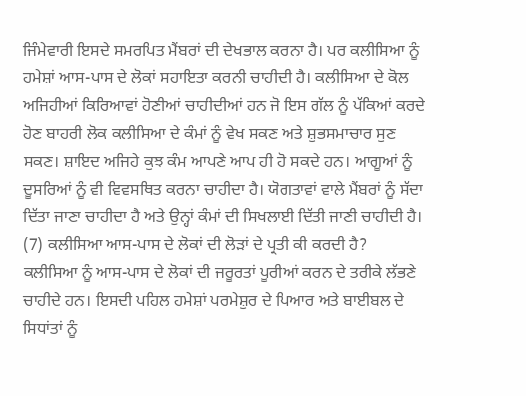ਜਿੰਮੇਵਾਰੀ ਇਸਦੇ ਸਮਰਪਿਤ ਮੈਂਬਰਾਂ ਦੀ ਦੇਖਭਾਲ ਕਰਨਾ ਹੈ। ਪਰ ਕਲੀਸਿਆ ਨੂੰ ਹਮੇਸ਼ਾਂ ਆਸ-ਪਾਸ ਦੇ ਲੋਕਾਂ ਸਹਾਇਤਾ ਕਰਨੀ ਚਾਹੀਦੀ ਹੈ। ਕਲੀਸਿਆ ਦੇ ਕੋਲ ਅਜਿਹੀਆਂ ਕਿਰਿਆਵਾਂ ਹੋਣੀਆਂ ਚਾਹੀਦੀਆਂ ਹਨ ਜੋ ਇਸ ਗੱਲ ਨੂੰ ਪੱਕਿਆਂ ਕਰਦੇ ਹੋਣ ਬਾਹਰੀ ਲੋਕ ਕਲੀਸਿਆ ਦੇ ਕੰਮਾਂ ਨੂੰ ਵੇਖ ਸਕਣ ਅਤੇ ਸ਼ੁਭਸਮਾਚਾਰ ਸੁਣ ਸਕਣ। ਸ਼ਾਇਦ ਅਜਿਹੇ ਕੁਝ ਕੰਮ ਆਪਣੇ ਆਪ ਹੀ ਹੋ ਸਕਦੇ ਹਨ। ਆਗੂਆਂ ਨੂੰ ਦੂਸਰਿਆਂ ਨੂੰ ਵੀ ਵਿਵਸਥਿਤ ਕਰਨਾ ਚਾਹੀਦਾ ਹੈ। ਯੋਗਤਾਵਾਂ ਵਾਲੇ ਮੈਂਬਰਾਂ ਨੂੰ ਸੱਦਾ ਦਿੱਤਾ ਜਾਣਾ ਚਾਹੀਦਾ ਹੈ ਅਤੇ ਉਨ੍ਹਾਂ ਕੰਮਾਂ ਦੀ ਸਿਖਲਾਈ ਦਿੱਤੀ ਜਾਣੀ ਚਾਹੀਦੀ ਹੈ।
(7) ਕਲੀਸਿਆ ਆਸ-ਪਾਸ ਦੇ ਲੋਕਾਂ ਦੀ ਲੋੜਾਂ ਦੇ ਪ੍ਰਤੀ ਕੀ ਕਰਦੀ ਹੈ?
ਕਲੀਸਿਆ ਨੂੰ ਆਸ-ਪਾਸ ਦੇ ਲੋਕਾਂ ਦੀ ਜਰੂਰਤਾਂ ਪੂਰੀਆਂ ਕਰਨ ਦੇ ਤਰੀਕੇ ਲੱਭਣੇ ਚਾਹੀਦੇ ਹਨ। ਇਸਦੀ ਪਹਿਲ ਹਮੇਸ਼ਾਂ ਪਰਮੇਸ਼ੁਰ ਦੇ ਪਿਆਰ ਅਤੇ ਬਾਈਬਲ ਦੇ ਸਿਧਾਂਤਾਂ ਨੂੰ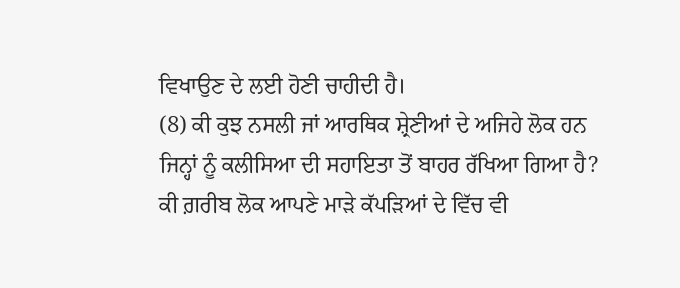ਵਿਖਾਉਣ ਦੇ ਲਈ ਹੋਣੀ ਚਾਹੀਦੀ ਹੈ।
(8) ਕੀ ਕੁਝ ਨਸਲੀ ਜਾਂ ਆਰਥਿਕ ਸ਼੍ਰੇਣੀਆਂ ਦੇ ਅਜਿਹੇ ਲੋਕ ਹਨ ਜਿਨ੍ਹਾਂ ਨੂੰ ਕਲੀਸਿਆ ਦੀ ਸਹਾਇਤਾ ਤੋਂ ਬਾਹਰ ਰੱਖਿਆ ਗਿਆ ਹੈ?
ਕੀ ਗ਼ਰੀਬ ਲੋਕ ਆਪਣੇ ਮਾੜੇ ਕੱਪੜਿਆਂ ਦੇ ਵਿੱਚ ਵੀ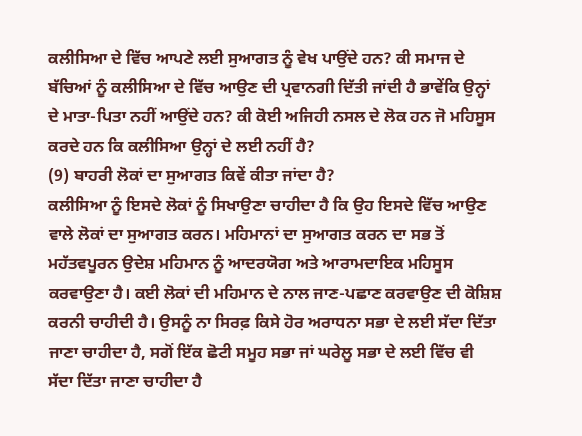ਕਲੀਸਿਆ ਦੇ ਵਿੱਚ ਆਪਣੇ ਲਈ ਸੁਆਗਤ ਨੂੰ ਵੇਖ ਪਾਉਂਦੇ ਹਨ? ਕੀ ਸਮਾਜ ਦੇ ਬੱਚਿਆਂ ਨੂੰ ਕਲੀਸਿਆ ਦੇ ਵਿੱਚ ਆਉਣ ਦੀ ਪ੍ਰਵਾਨਗੀ ਦਿੱਤੀ ਜਾਂਦੀ ਹੈ ਭਾਵੇਂਕਿ ਉਨ੍ਹਾਂ ਦੇ ਮਾਤਾ-ਪਿਤਾ ਨਹੀਂ ਆਉਂਦੇ ਹਨ? ਕੀ ਕੋਈ ਅਜਿਹੀ ਨਸਲ ਦੇ ਲੋਕ ਹਨ ਜੋ ਮਹਿਸੂਸ ਕਰਦੇ ਹਨ ਕਿ ਕਲੀਸਿਆ ਉਨ੍ਹਾਂ ਦੇ ਲਈ ਨਹੀਂ ਹੈ?
(9) ਬਾਹਰੀ ਲੋਕਾਂ ਦਾ ਸੁਆਗਤ ਕਿਵੇਂ ਕੀਤਾ ਜਾਂਦਾ ਹੈ?
ਕਲੀਸਿਆ ਨੂੰ ਇਸਦੇ ਲੋਕਾਂ ਨੂੰ ਸਿਖਾਉਣਾ ਚਾਹੀਦਾ ਹੈ ਕਿ ਉਹ ਇਸਦੇ ਵਿੱਚ ਆਉਣ ਵਾਲੇ ਲੋਕਾਂ ਦਾ ਸੁਆਗਤ ਕਰਨ। ਮਹਿਮਾਨਾਂ ਦਾ ਸੁਆਗਤ ਕਰਨ ਦਾ ਸਭ ਤੋਂ ਮਹੱਤਵਪੂਰਨ ਉਦੇਸ਼ ਮਹਿਮਾਨ ਨੂੰ ਆਦਰਯੋਗ ਅਤੇ ਆਰਾਮਦਾਇਕ ਮਹਿਸੂਸ ਕਰਵਾਉਣਾ ਹੈ। ਕਈ ਲੋਕਾਂ ਦੀ ਮਹਿਮਾਨ ਦੇ ਨਾਲ ਜਾਣ-ਪਛਾਣ ਕਰਵਾਉਣ ਦੀ ਕੋਸ਼ਿਸ਼ ਕਰਨੀ ਚਾਹੀਦੀ ਹੈ। ਉਸਨੂੰ ਨਾ ਸਿਰਫ਼ ਕਿਸੇ ਹੋਰ ਅਰਾਧਨਾ ਸਭਾ ਦੇ ਲਈ ਸੱਦਾ ਦਿੱਤਾ ਜਾਣਾ ਚਾਹੀਦਾ ਹੈ, ਸਗੋਂ ਇੱਕ ਛੋਟੀ ਸਮੂਹ ਸਭਾ ਜਾਂ ਘਰੇਲੂ ਸਭਾ ਦੇ ਲਈ ਵਿੱਚ ਵੀ ਸੱਦਾ ਦਿੱਤਾ ਜਾਣਾ ਚਾਹੀਦਾ ਹੈ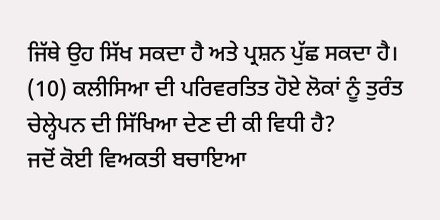ਜਿੱਥੇ ਉਹ ਸਿੱਖ ਸਕਦਾ ਹੈ ਅਤੇ ਪ੍ਰਸ਼ਨ ਪੁੱਛ ਸਕਦਾ ਹੈ।
(10) ਕਲੀਸਿਆ ਦੀ ਪਰਿਵਰਤਿਤ ਹੋਏ ਲੋਕਾਂ ਨੂੰ ਤੁਰੰਤ ਚੇਲ੍ਹੇਪਨ ਦੀ ਸਿੱਖਿਆ ਦੇਣ ਦੀ ਕੀ ਵਿਧੀ ਹੈ?
ਜਦੋਂ ਕੋਈ ਵਿਅਕਤੀ ਬਚਾਇਆ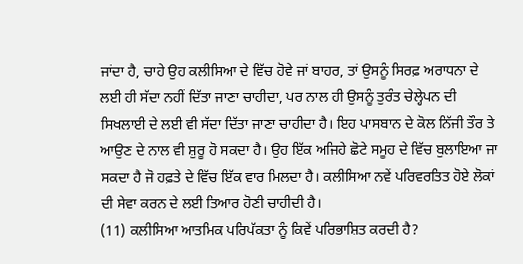ਜਾਂਦਾ ਹੈ, ਚਾਹੇ ਉਹ ਕਲੀਸਿਆ ਦੇ ਵਿੱਚ ਹੋਵੇ ਜਾਂ ਬਾਹਰ, ਤਾਂ ਉਸਨੂੰ ਸਿਰਫ਼ ਅਰਾਧਨਾ ਦੇ ਲਈ ਹੀ ਸੱਦਾ ਨਹੀਂ ਦਿੱਤਾ ਜਾਣਾ ਚਾਹੀਦਾ, ਪਰ ਨਾਲ ਹੀ ਉਸਨੂੰ ਤੁਰੰਤ ਚੇਲ੍ਹੇਪਨ ਦੀ ਸਿਖਲਾਈ ਦੇ ਲਈ ਵੀ ਸੱਦਾ ਦਿੱਤਾ ਜਾਣਾ ਚਾਹੀਦਾ ਹੈ। ਇਹ ਪਾਸਬਾਨ ਦੇ ਕੋਲ ਨਿੱਜੀ ਤੌਰ ਤੇ ਆਉਣ ਦੇ ਨਾਲ ਵੀ ਸ਼ੁਰੂ ਹੋ ਸਕਦਾ ਹੈ। ਉਹ ਇੱਕ ਅਜਿਹੇ ਛੋਟੇ ਸਮੂਹ ਦੇ ਵਿੱਚ ਬੁਲਾਇਆ ਜਾ ਸਕਦਾ ਹੈ ਜੋ ਹਫ਼ਤੇ ਦੇ ਵਿੱਚ ਇੱਕ ਵਾਰ ਮਿਲਦਾ ਹੈ। ਕਲੀਸਿਆ ਨਵੇਂ ਪਰਿਵਰਤਿਤ ਹੋਏ ਲੋਕਾਂ ਦੀ ਸੇਵਾ ਕਰਨ ਦੇ ਲਈ ਤਿਆਰ ਹੋਣੀ ਚਾਹੀਦੀ ਹੈ।
(11) ਕਲੀਸਿਆ ਆਤਮਿਕ ਪਰਿਪੱਕਤਾ ਨੂੰ ਕਿਵੇਂ ਪਰਿਭਾਸ਼ਿਤ ਕਰਦੀ ਹੈ?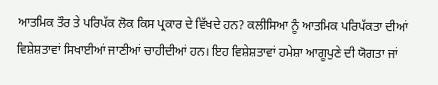ਆਤਮਿਕ ਤੌਰ ਤੇ ਪਰਿਪੱਕ ਲੋਕ ਕਿਸ ਪ੍ਰਕਾਰ ਦੇ ਵਿੱਖਦੇ ਹਨ? ਕਲੀਸਿਆ ਨੂੰ ਆਤਮਿਕ ਪਰਿਪੱਕਤਾ ਦੀਆਂ ਵਿਸ਼ੇਸ਼ਤਾਵਾਂ ਸਿਖਾਈਆਂ ਜਾਣੀਆਂ ਚਾਹੀਦੀਆਂ ਹਨ। ਇਹ ਵਿਸ਼ੇਸ਼ਤਾਵਾਂ ਹਮੇਸ਼ਾ ਆਗੂਪੁਣੇ ਦੀ ਯੋਗਤਾ ਜਾਂ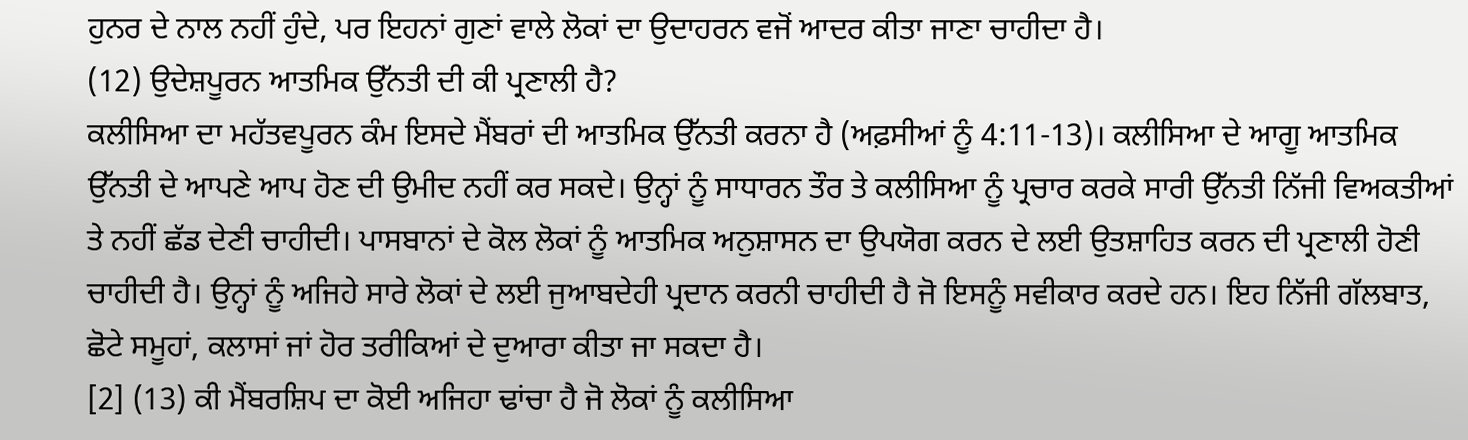ਹੁਨਰ ਦੇ ਨਾਲ ਨਹੀਂ ਹੁੰਦੇ, ਪਰ ਇਹਨਾਂ ਗੁਣਾਂ ਵਾਲੇ ਲੋਕਾਂ ਦਾ ਉਦਾਹਰਨ ਵਜੋਂ ਆਦਰ ਕੀਤਾ ਜਾਣਾ ਚਾਹੀਦਾ ਹੈ।
(12) ਉਦੇਸ਼ਪੂਰਨ ਆਤਮਿਕ ਉੱਨਤੀ ਦੀ ਕੀ ਪ੍ਰਣਾਲੀ ਹੈ?
ਕਲੀਸਿਆ ਦਾ ਮਹੱਤਵਪੂਰਨ ਕੰਮ ਇਸਦੇ ਮੈਂਬਰਾਂ ਦੀ ਆਤਮਿਕ ਉੱਨਤੀ ਕਰਨਾ ਹੈ (ਅਫ਼ਸੀਆਂ ਨੂੰ 4:11-13)। ਕਲੀਸਿਆ ਦੇ ਆਗੂ ਆਤਮਿਕ ਉੱਨਤੀ ਦੇ ਆਪਣੇ ਆਪ ਹੋਣ ਦੀ ਉਮੀਦ ਨਹੀਂ ਕਰ ਸਕਦੇ। ਉਨ੍ਹਾਂ ਨੂੰ ਸਾਧਾਰਨ ਤੌਰ ਤੇ ਕਲੀਸਿਆ ਨੂੰ ਪ੍ਰਚਾਰ ਕਰਕੇ ਸਾਰੀ ਉੱਨਤੀ ਨਿੱਜੀ ਵਿਅਕਤੀਆਂ ਤੇ ਨਹੀਂ ਛੱਡ ਦੇਣੀ ਚਾਹੀਦੀ। ਪਾਸਬਾਨਾਂ ਦੇ ਕੋਲ ਲੋਕਾਂ ਨੂੰ ਆਤਮਿਕ ਅਨੁਸ਼ਾਸਨ ਦਾ ਉਪਯੋਗ ਕਰਨ ਦੇ ਲਈ ਉਤਸ਼ਾਹਿਤ ਕਰਨ ਦੀ ਪ੍ਰਣਾਲੀ ਹੋਣੀ ਚਾਹੀਦੀ ਹੈ। ਉਨ੍ਹਾਂ ਨੂੰ ਅਜਿਹੇ ਸਾਰੇ ਲੋਕਾਂ ਦੇ ਲਈ ਜੁਆਬਦੇਹੀ ਪ੍ਰਦਾਨ ਕਰਨੀ ਚਾਹੀਦੀ ਹੈ ਜੋ ਇਸਨੂੰ ਸਵੀਕਾਰ ਕਰਦੇ ਹਨ। ਇਹ ਨਿੱਜੀ ਗੱਲਬਾਤ, ਛੋਟੇ ਸਮੂਹਾਂ, ਕਲਾਸਾਂ ਜਾਂ ਹੋਰ ਤਰੀਕਿਆਂ ਦੇ ਦੁਆਰਾ ਕੀਤਾ ਜਾ ਸਕਦਾ ਹੈ।
[2] (13) ਕੀ ਮੈਂਬਰਸ਼ਿਪ ਦਾ ਕੋਈ ਅਜਿਹਾ ਢਾਂਚਾ ਹੈ ਜੋ ਲੋਕਾਂ ਨੂੰ ਕਲੀਸਿਆ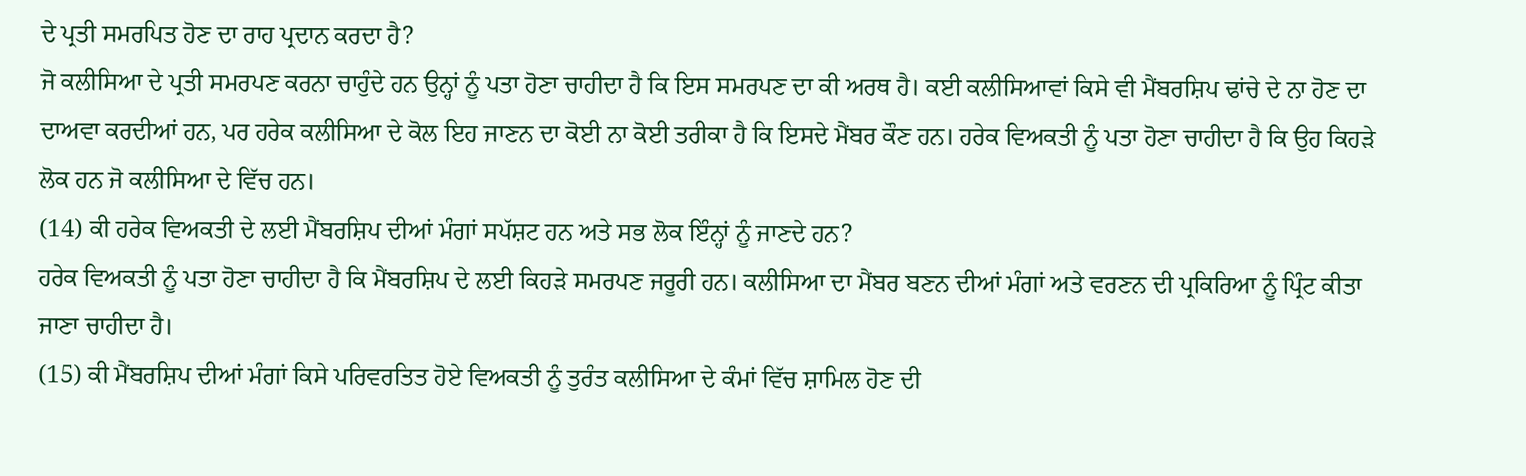ਦੇ ਪ੍ਰਤੀ ਸਮਰਪਿਤ ਹੋਣ ਦਾ ਰਾਹ ਪ੍ਰਦਾਨ ਕਰਦਾ ਹੈ?
ਜੋ ਕਲੀਸਿਆ ਦੇ ਪ੍ਰਤੀ ਸਮਰਪਣ ਕਰਨਾ ਚਾਹੁੰਦੇ ਹਨ ਉਨ੍ਹਾਂ ਨੂੰ ਪਤਾ ਹੋਣਾ ਚਾਹੀਦਾ ਹੈ ਕਿ ਇਸ ਸਮਰਪਣ ਦਾ ਕੀ ਅਰਥ ਹੈ। ਕਈ ਕਲੀਸਿਆਵਾਂ ਕਿਸੇ ਵੀ ਮੈਂਬਰਸ਼ਿਪ ਢਾਂਚੇ ਦੇ ਨਾ ਹੋਣ ਦਾ ਦਾਅਵਾ ਕਰਦੀਆਂ ਹਨ, ਪਰ ਹਰੇਕ ਕਲੀਸਿਆ ਦੇ ਕੋਲ ਇਹ ਜਾਣਨ ਦਾ ਕੋਈ ਨਾ ਕੋਈ ਤਰੀਕਾ ਹੈ ਕਿ ਇਸਦੇ ਮੈਂਬਰ ਕੌਣ ਹਨ। ਹਰੇਕ ਵਿਅਕਤੀ ਨੂੰ ਪਤਾ ਹੋਣਾ ਚਾਹੀਦਾ ਹੈ ਕਿ ਉਹ ਕਿਹੜੇ ਲੋਕ ਹਨ ਜੋ ਕਲੀਸਿਆ ਦੇ ਵਿੱਚ ਹਨ।
(14) ਕੀ ਹਰੇਕ ਵਿਅਕਤੀ ਦੇ ਲਈ ਮੈਂਬਰਸ਼ਿਪ ਦੀਆਂ ਮੰਗਾਂ ਸਪੱਸ਼ਟ ਹਨ ਅਤੇ ਸਭ ਲੋਕ ਇੰਨ੍ਹਾਂ ਨੂੰ ਜਾਣਦੇ ਹਨ?
ਹਰੇਕ ਵਿਅਕਤੀ ਨੂੰ ਪਤਾ ਹੋਣਾ ਚਾਹੀਦਾ ਹੈ ਕਿ ਮੈਂਬਰਸ਼ਿਪ ਦੇ ਲਈ ਕਿਹੜੇ ਸਮਰਪਣ ਜਰੂਰੀ ਹਨ। ਕਲੀਸਿਆ ਦਾ ਮੈਂਬਰ ਬਣਨ ਦੀਆਂ ਮੰਗਾਂ ਅਤੇ ਵਰਣਨ ਦੀ ਪ੍ਰਕਿਰਿਆ ਨੂੰ ਪ੍ਰਿੰਟ ਕੀਤਾ ਜਾਣਾ ਚਾਹੀਦਾ ਹੈ।
(15) ਕੀ ਮੈਂਬਰਸ਼ਿਪ ਦੀਆਂ ਮੰਗਾਂ ਕਿਸੇ ਪਰਿਵਰਤਿਤ ਹੋਏ ਵਿਅਕਤੀ ਨੂੰ ਤੁਰੰਤ ਕਲੀਸਿਆ ਦੇ ਕੰਮਾਂ ਵਿੱਚ ਸ਼ਾਮਿਲ ਹੋਣ ਦੀ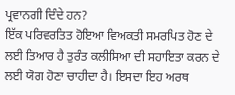ਪ੍ਰਵਾਨਗੀ ਦਿੰਦੇ ਹਨ?
ਇੱਕ ਪਰਿਵਰਤਿਤ ਹੋਇਆ ਵਿਅਕਤੀ ਸਮਰਪਿਤ ਹੋਣ ਦੇ ਲਈ ਤਿਆਰ ਹੈ ਤੁਰੰਤ ਕਲੀਸਿਆ ਦੀ ਸਹਾਇਤਾ ਕਰਨ ਦੇ ਲਈ ਯੋਗ ਹੋਣਾ ਚਾਹੀਦਾ ਹੈ। ਇਸਦਾ ਇਹ ਅਰਥ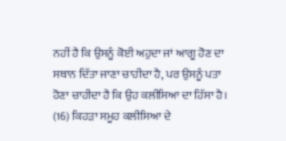ਨਹੀਂ ਹੈ ਕਿ ਉਸਨੂੰ ਕੋਈ ਅਹੁਦਾ ਜਾਂ ਆਗੂ ਹੋਣ ਦਾ ਸਥਾਨ ਦਿੱਤਾ ਜਾਣਾ ਚਾਹੀਦਾ ਹੈ, ਪਰ ਉਸਨੂੰ ਪਤਾ ਹੋਣਾ ਚਾਹੀਦਾ ਹੈ ਕਿ ਉਹ ਕਲੀਸਿਆ ਦਾ ਹਿੱਸਾ ਹੈ।
(16) ਕਿਹੜਾ ਸਮੂਹ ਕਲੀਸਿਆ ਦੇ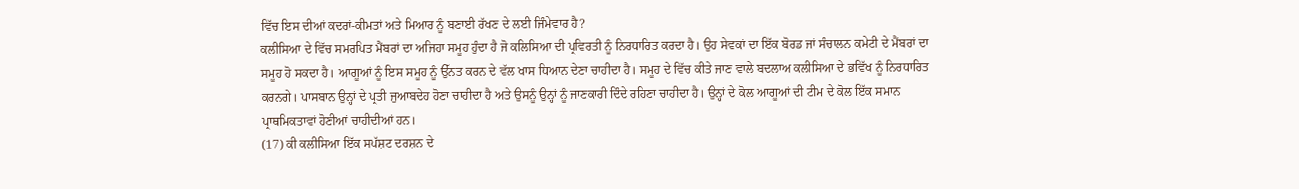ਵਿੱਚ ਇਸ ਦੀਆਂ ਕਦਰਾਂ-ਕੀਮਤਾਂ ਅਤੇ ਮਿਆਰ ਨੂੰ ਬਣਾਈ ਰੱਖਣ ਦੇ ਲਈ ਜਿੰਮੇਵਾਰ ਹੈ?
ਕਲੀਸਿਆ ਦੇ ਵਿੱਚ ਸਮਰਪਿਤ ਮੈਂਬਰਾਂ ਦਾ ਅਜਿਹਾ ਸਮੂਹ ਹੁੰਦਾ ਹੈ ਜੋ ਕਲਿਸਿਆ ਦੀ ਪ੍ਰਵਿਰਤੀ ਨੂੰ ਨਿਰਧਾਰਿਤ ਕਰਦਾ ਹੈ। ਉਹ ਸੇਵਕਾਂ ਦਾ ਇੱਕ ਬੋਰਡ ਜਾਂ ਸੰਚਾਲਨ ਕਮੇਟੀ ਦੇ ਮੈਂਬਰਾਂ ਦਾ ਸਮੂਹ ਹੋ ਸਕਦਾ ਹੈ। ਆਗੂਆਂ ਨੂੰ ਇਸ ਸਮੂਹ ਨੂੰ ਉੱਨਤ ਕਰਨ ਦੇ ਵੱਲ ਖਾਸ ਧਿਆਨ ਦੇਣਾ ਚਾਹੀਦਾ ਹੈ। ਸਮੂਹ ਦੇ ਵਿੱਚ ਕੀਤੇ ਜਾਣ ਵਾਲੇ ਬਦਲਾਅ ਕਲੀਸਿਆ ਦੇ ਭਵਿੱਖ ਨੂੰ ਨਿਰਧਾਰਿਤ ਕਰਨਗੇ। ਪਾਸਬਾਨ ਉਨ੍ਹਾਂ ਦੇ ਪ੍ਰਤੀ ਜੁਆਬਦੇਹ ਹੋਣਾ ਚਾਹੀਦਾ ਹੈ ਅਤੇ ਉਸਨੂੰ ਉਨ੍ਹਾਂ ਨੂੰ ਜਾਣਕਾਰੀ ਦਿੰਦੇ ਰਹਿਣਾ ਚਾਹੀਦਾ ਹੈ। ਉਨ੍ਹਾਂ ਦੇ ਕੋਲ ਆਗੂਆਂ ਦੀ ਟੀਮ ਦੇ ਕੋਲ ਇੱਕ ਸਮਾਨ ਪ੍ਰਾਥਮਿਕਤਾਵਾਂ ਹੋਣੀਆਂ ਚਾਹੀਦੀਆਂ ਹਨ।
(17) ਕੀ ਕਲੀਸਿਆ ਇੱਕ ਸਪੱਸ਼ਟ ਦਰਸ਼ਨ ਦੇ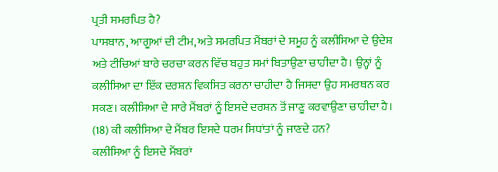ਪ੍ਰਤੀ ਸਮਰਪਿਤ ਹੈ?
ਪਾਸਬਾਨ, ਆਗੂਆਂ ਦੀ ਟੀਮ, ਅਤੇ ਸਮਰਪਿਤ ਮੈਂਬਰਾਂ ਦੇ ਸਮੂਹ ਨੂੰ ਕਲੀਸਿਆ ਦੇ ਉਦੇਸ਼ ਅਤੇ ਟੀਚਿਆਂ ਬਾਰੇ ਚਰਚਾ ਕਰਨ ਵਿੱਚ ਬਹੁਤ ਸਮਾਂ ਬਿਤਾਉਣਾ ਚਾਹੀਦਾ ਹੈ। ਉਨ੍ਹਾਂ ਨੂੰ ਕਲੀਸਿਆ ਦਾ ਇੱਕ ਦਰਸ਼ਨ ਵਿਕਸਿਤ ਕਰਨਾ ਚਾਹੀਦਾ ਹੈ ਜਿਸਦਾ ਉਹ ਸਮਰਥਨ ਕਰ ਸਕਣ। ਕਲੀਸਿਆ ਦੇ ਸਾਰੇ ਮੈਂਬਰਾਂ ਨੂੰ ਇਸਦੇ ਦਰਸ਼ਨ ਤੋਂ ਜਾਣੂ ਕਰਵਾਉਣਾ ਚਾਹੀਦਾ ਹੈ।
(18) ਕੀ ਕਲੀਸਿਆ ਦੇ ਮੈਂਬਰ ਇਸਦੇ ਧਰਮ ਸਿਧਾਂਤਾਂ ਨੂੰ ਜਾਣਦੇ ਹਨ?
ਕਲੀਸਿਆ ਨੂੰ ਇਸਦੇ ਮੈਂਬਰਾਂ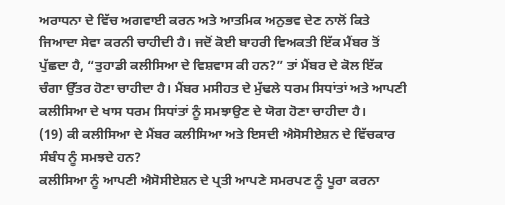ਅਰਾਧਨਾ ਦੇ ਵਿੱਚ ਅਗਵਾਈ ਕਰਨ ਅਤੇ ਆਤਮਿਕ ਅਨੁਭਵ ਦੇਣ ਨਾਲੋਂ ਕਿਤੇ ਜਿਆਦਾ ਸੇਵਾ ਕਰਨੀ ਚਾਹੀਦੀ ਹੈ। ਜਦੋਂ ਕੋਈ ਬਾਹਰੀ ਵਿਅਕਤੀ ਇੱਕ ਮੈਂਬਰ ਤੋਂ ਪੁੱਛਦਾ ਹੈ, “ਤੁਹਾਡੀ ਕਲੀਸਿਆ ਦੇ ਵਿਸ਼ਵਾਸ ਕੀ ਹਨ?” ਤਾਂ ਮੈਂਬਰ ਦੇ ਕੋਲ ਇੱਕ ਚੰਗਾ ਉੱਤਰ ਹੋਣਾ ਚਾਹੀਦਾ ਹੈ। ਮੈਂਬਰ ਮਸੀਹਤ ਦੇ ਮੁੱਢਲੇ ਧਰਮ ਸਿਧਾਂਤਾਂ ਅਤੇ ਆਪਣੀ ਕਲੀਸਿਆ ਦੇ ਖਾਸ ਧਰਮ ਸਿਧਾਂਤਾਂ ਨੂੰ ਸਮਝਾਉਣ ਦੇ ਯੋਗ ਹੋਣਾ ਚਾਹੀਦਾ ਹੈ।
(19) ਕੀ ਕਲੀਸਿਆ ਦੇ ਮੈਂਬਰ ਕਲੀਸਿਆ ਅਤੇ ਇਸਦੀ ਐਸੋਸੀਏਸ਼ਨ ਦੇ ਵਿੱਚਕਾਰ ਸੰਬੰਧ ਨੂੰ ਸਮਝਦੇ ਹਨ?
ਕਲੀਸਿਆ ਨੂੰ ਆਪਣੀ ਐਸੋਸੀਏਸ਼ਨ ਦੇ ਪ੍ਰਤੀ ਆਪਣੇ ਸਮਰਪਣ ਨੂੰ ਪੂਰਾ ਕਰਨਾ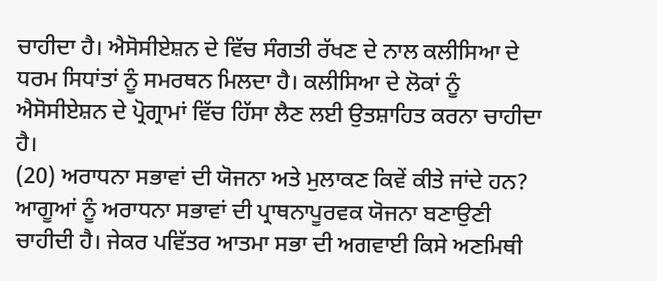ਚਾਹੀਦਾ ਹੈ। ਐਸੋਸੀਏਸ਼ਨ ਦੇ ਵਿੱਚ ਸੰਗਤੀ ਰੱਖਣ ਦੇ ਨਾਲ ਕਲੀਸਿਆ ਦੇ ਧਰਮ ਸਿਧਾਂਤਾਂ ਨੂੰ ਸਮਰਥਨ ਮਿਲਦਾ ਹੈ। ਕਲੀਸਿਆ ਦੇ ਲੋਕਾਂ ਨੂੰ ਐਸੋਸੀਏਸ਼ਨ ਦੇ ਪ੍ਰੋਗ੍ਰਾਮਾਂ ਵਿੱਚ ਹਿੱਸਾ ਲੈਣ ਲਈ ਉਤਸ਼ਾਹਿਤ ਕਰਨਾ ਚਾਹੀਦਾ ਹੈ।
(20) ਅਰਾਧਨਾ ਸਭਾਵਾਂ ਦੀ ਯੋਜਨਾ ਅਤੇ ਮੁਲਾਕਣ ਕਿਵੇਂ ਕੀਤੇ ਜਾਂਦੇ ਹਨ?
ਆਗੂਆਂ ਨੂੰ ਅਰਾਧਨਾ ਸਭਾਵਾਂ ਦੀ ਪ੍ਰਾਥਨਾਪੂਰਵਕ ਯੋਜਨਾ ਬਣਾਉਣੀ ਚਾਹੀਦੀ ਹੈ। ਜੇਕਰ ਪਵਿੱਤਰ ਆਤਮਾ ਸਭਾ ਦੀ ਅਗਵਾਈ ਕਿਸੇ ਅਣਮਿਥੀ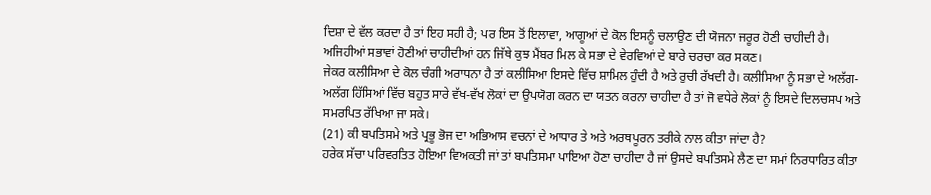ਦਿਸ਼ਾ ਦੇ ਵੱਲ ਕਰਦਾ ਹੈ ਤਾਂ ਇਹ ਸਹੀ ਹੈ; ਪਰ ਇਸ ਤੋਂ ਇਲਾਵਾ, ਆਗੂਆਂ ਦੇ ਕੋਲ ਇਸਨੂੰ ਚਲਾਉਣ ਦੀ ਯੋਜਨਾ ਜਰੂਰ ਹੋਣੀ ਚਾਹੀਦੀ ਹੈ। ਅਜਿਹੀਆਂ ਸਭਾਵਾਂ ਹੋਣੀਆਂ ਚਾਹੀਦੀਆਂ ਹਨ ਜਿੱਥੇ ਕੁਝ ਮੈਂਬਰ ਮਿਲ ਕੇ ਸਭਾ ਦੇ ਵੇਰਵਿਆਂ ਦੇ ਬਾਰੇ ਚਰਚਾ ਕਰ ਸਕਣ।
ਜੇਕਰ ਕਲੀਸਿਆ ਦੇ ਕੋਲ ਚੰਗੀ ਅਰਾਧਨਾ ਹੈ ਤਾਂ ਕਲੀਸਿਆ ਇਸਦੇ ਵਿੱਚ ਸ਼ਾਮਿਲ ਹੁੰਦੀ ਹੈ ਅਤੇ ਰੁਚੀ ਰੱਖਦੀ ਹੈ। ਕਲੀਸਿਆ ਨੂੰ ਸਭਾ ਦੇ ਅਲੱਗ-ਅਲੱਗ ਹਿੱਸਿਆਂ ਵਿੱਚ ਬਹੁਤ ਸਾਰੇ ਵੱਖ-ਵੱਖ ਲੋਕਾਂ ਦਾ ਉਪਯੋਗ ਕਰਨ ਦਾ ਯਤਨ ਕਰਨਾ ਚਾਹੀਦਾ ਹੈ ਤਾਂ ਜੋ ਵਧੇਰੇ ਲੋਕਾਂ ਨੂੰ ਇਸਦੇ ਦਿਲਚਸਪ ਅਤੇ ਸਮਰਪਿਤ ਰੱਖਿਆ ਜਾ ਸਕੇ।
(21) ਕੀ ਬਪਤਿਸਮੇ ਅਤੇ ਪ੍ਰਭੂ ਭੋਜ ਦਾ ਅਭਿਆਸ ਵਚਨਾਂ ਦੇ ਆਧਾਰ ਤੇ ਅਤੇ ਅਰਥਪੂਰਨ ਤਰੀਕੇ ਨਾਲ ਕੀਤਾ ਜਾਂਦਾ ਹੈ?
ਹਰੇਕ ਸੱਚਾ ਪਰਿਵਰਤਿਤ ਹੋਇਆ ਵਿਅਕਤੀ ਜਾਂ ਤਾਂ ਬਪਤਿਸਮਾ ਪਾਇਆ ਹੋਣਾ ਚਾਹੀਦਾ ਹੈ ਜਾਂ ਉਸਦੇ ਬਪਤਿਸਮੇ ਲੈਣ ਦਾ ਸਮਾਂ ਨਿਰਧਾਰਿਤ ਕੀਤਾ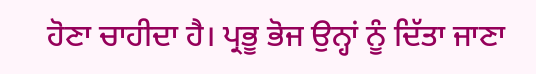ਹੋਣਾ ਚਾਹੀਦਾ ਹੈ। ਪ੍ਰਭੂ ਭੋਜ ਉਨ੍ਹਾਂ ਨੂੰ ਦਿੱਤਾ ਜਾਣਾ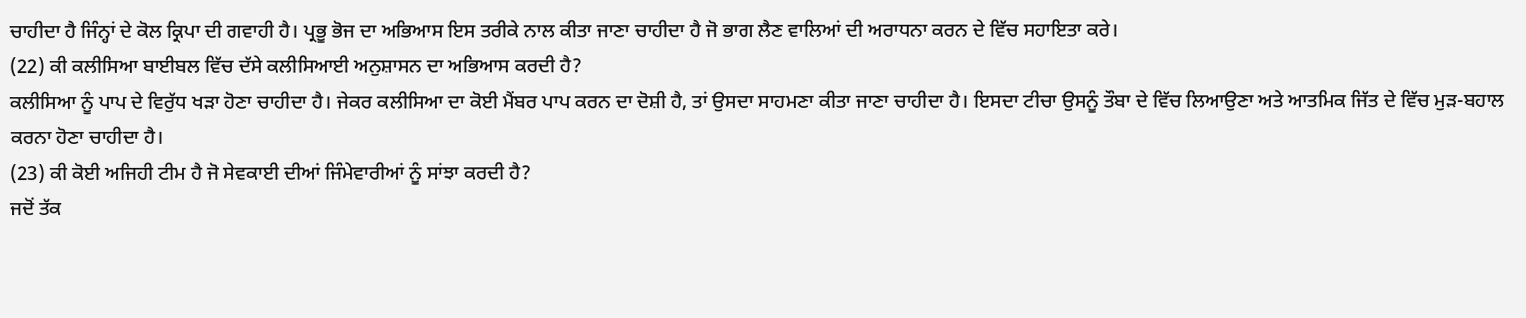ਚਾਹੀਦਾ ਹੈ ਜਿੰਨ੍ਹਾਂ ਦੇ ਕੋਲ ਕ੍ਰਿਪਾ ਦੀ ਗਵਾਹੀ ਹੈ। ਪ੍ਰਭੂ ਭੋਜ ਦਾ ਅਭਿਆਸ ਇਸ ਤਰੀਕੇ ਨਾਲ ਕੀਤਾ ਜਾਣਾ ਚਾਹੀਦਾ ਹੈ ਜੋ ਭਾਗ ਲੈਣ ਵਾਲਿਆਂ ਦੀ ਅਰਾਧਨਾ ਕਰਨ ਦੇ ਵਿੱਚ ਸਹਾਇਤਾ ਕਰੇ।
(22) ਕੀ ਕਲੀਸਿਆ ਬਾਈਬਲ ਵਿੱਚ ਦੱਸੇ ਕਲੀਸਿਆਈ ਅਨੁਸ਼ਾਸਨ ਦਾ ਅਭਿਆਸ ਕਰਦੀ ਹੈ?
ਕਲੀਸਿਆ ਨੂੰ ਪਾਪ ਦੇ ਵਿਰੁੱਧ ਖੜਾ ਹੋਣਾ ਚਾਹੀਦਾ ਹੈ। ਜੇਕਰ ਕਲੀਸਿਆ ਦਾ ਕੋਈ ਮੈਂਬਰ ਪਾਪ ਕਰਨ ਦਾ ਦੋਸ਼ੀ ਹੈ, ਤਾਂ ਉਸਦਾ ਸਾਹਮਣਾ ਕੀਤਾ ਜਾਣਾ ਚਾਹੀਦਾ ਹੈ। ਇਸਦਾ ਟੀਚਾ ਉਸਨੂੰ ਤੌਬਾ ਦੇ ਵਿੱਚ ਲਿਆਉਣਾ ਅਤੇ ਆਤਮਿਕ ਜਿੱਤ ਦੇ ਵਿੱਚ ਮੁੜ-ਬਹਾਲ ਕਰਨਾ ਹੋਣਾ ਚਾਹੀਦਾ ਹੈ।
(23) ਕੀ ਕੋਈ ਅਜਿਹੀ ਟੀਮ ਹੈ ਜੋ ਸੇਵਕਾਈ ਦੀਆਂ ਜਿੰਮੇਵਾਰੀਆਂ ਨੂੰ ਸਾਂਝਾ ਕਰਦੀ ਹੈ?
ਜਦੋਂ ਤੱਕ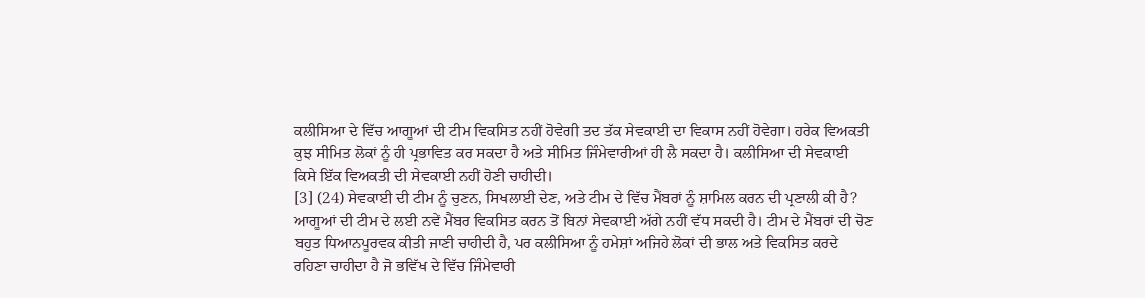ਕਲੀਸਿਆ ਦੇ ਵਿੱਚ ਆਗੂਆਂ ਦੀ ਟੀਮ ਵਿਕਸਿਤ ਨਹੀਂ ਹੋਵੇਗੀ ਤਦ ਤੱਕ ਸੇਵਕਾਈ ਦਾ ਵਿਕਾਸ ਨਹੀਂ ਹੋਵੇਗਾ। ਹਰੇਕ ਵਿਅਕਤੀ ਕੁਝ ਸੀਮਿਤ ਲੋਕਾਂ ਨੂੰ ਹੀ ਪ੍ਰਭਾਵਿਤ ਕਰ ਸਕਦਾ ਹੈ ਅਤੇ ਸੀਮਿਤ ਜਿੰਮੇਵਾਰੀਆਂ ਹੀ ਲੈ ਸਕਦਾ ਹੈ। ਕਲੀਸਿਆ ਦੀ ਸੇਵਕਾਈ ਕਿਸੇ ਇੱਕ ਵਿਅਕਤੀ ਦੀ ਸੇਵਕਾਈ ਨਹੀਂ ਹੋਣੀ ਚਾਹੀਦੀ।
[3] (24) ਸੇਵਕਾਈ ਦੀ ਟੀਮ ਨੂੰ ਚੁਣਨ, ਸਿਖਲਾਈ ਦੇਣ, ਅਤੇ ਟੀਮ ਦੇ ਵਿੱਚ ਮੈਂਬਰਾਂ ਨੂੰ ਸ਼ਾਮਿਲ ਕਰਨ ਦੀ ਪ੍ਰਣਾਲੀ ਕੀ ਹੈ?
ਆਗੂਆਂ ਦੀ ਟੀਮ ਦੇ ਲਈ ਨਵੇਂ ਮੈਂਬਰ ਵਿਕਸਿਤ ਕਰਨ ਤੋਂ ਬਿਨਾਂ ਸੇਵਕਾਈ ਅੱਗੇ ਨਹੀਂ ਵੱਧ ਸਕਦੀ ਹੈ। ਟੀਮ ਦੇ ਮੈਂਬਰਾਂ ਦੀ ਚੋਣ ਬਹੁਤ ਧਿਆਨਪੂਰਵਕ ਕੀਤੀ ਜਾਣੀ ਚਾਹੀਦੀ ਹੈ, ਪਰ ਕਲੀਸਿਆ ਨੂੰ ਹਮੇਸ਼ਾਂ ਅਜਿਹੇ ਲੋਕਾਂ ਦੀ ਭਾਲ ਅਤੇ ਵਿਕਸਿਤ ਕਰਦੇ ਰਹਿਣਾ ਚਾਹੀਦਾ ਹੈ ਜੋ ਭਵਿੱਖ ਦੇ ਵਿੱਚ ਜਿੰਮੇਵਾਰੀ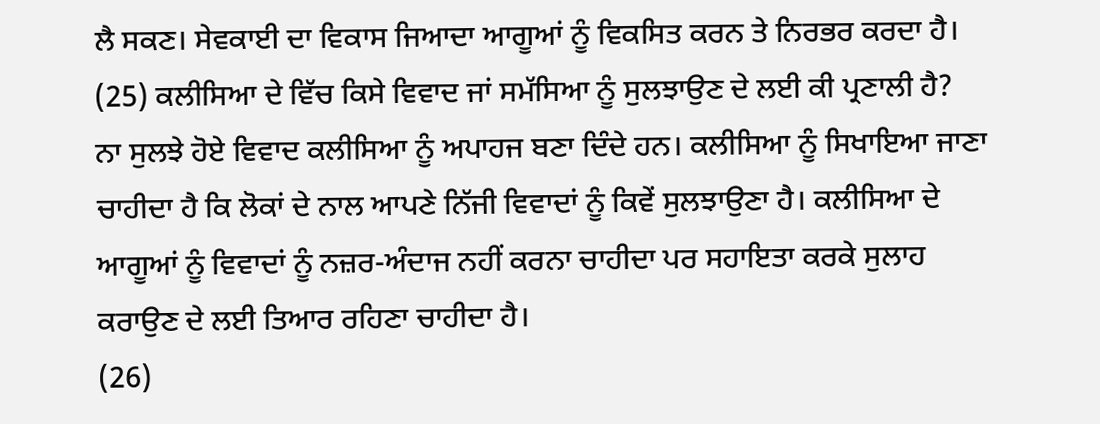ਲੈ ਸਕਣ। ਸੇਵਕਾਈ ਦਾ ਵਿਕਾਸ ਜਿਆਦਾ ਆਗੂਆਂ ਨੂੰ ਵਿਕਸਿਤ ਕਰਨ ਤੇ ਨਿਰਭਰ ਕਰਦਾ ਹੈ।
(25) ਕਲੀਸਿਆ ਦੇ ਵਿੱਚ ਕਿਸੇ ਵਿਵਾਦ ਜਾਂ ਸਮੱਸਿਆ ਨੂੰ ਸੁਲਝਾਉਣ ਦੇ ਲਈ ਕੀ ਪ੍ਰਣਾਲੀ ਹੈ?
ਨਾ ਸੁਲਝੇ ਹੋਏ ਵਿਵਾਦ ਕਲੀਸਿਆ ਨੂੰ ਅਪਾਹਜ ਬਣਾ ਦਿੰਦੇ ਹਨ। ਕਲੀਸਿਆ ਨੂੰ ਸਿਖਾਇਆ ਜਾਣਾ ਚਾਹੀਦਾ ਹੈ ਕਿ ਲੋਕਾਂ ਦੇ ਨਾਲ ਆਪਣੇ ਨਿੱਜੀ ਵਿਵਾਦਾਂ ਨੂੰ ਕਿਵੇਂ ਸੁਲਝਾਉਣਾ ਹੈ। ਕਲੀਸਿਆ ਦੇ ਆਗੂਆਂ ਨੂੰ ਵਿਵਾਦਾਂ ਨੂੰ ਨਜ਼ਰ-ਅੰਦਾਜ ਨਹੀਂ ਕਰਨਾ ਚਾਹੀਦਾ ਪਰ ਸਹਾਇਤਾ ਕਰਕੇ ਸੁਲਾਹ ਕਰਾਉਣ ਦੇ ਲਈ ਤਿਆਰ ਰਹਿਣਾ ਚਾਹੀਦਾ ਹੈ।
(26)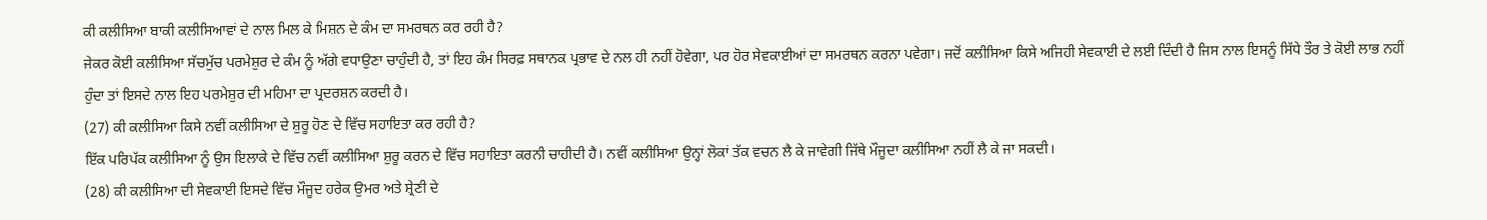ਕੀ ਕਲੀਸਿਆ ਬਾਕੀ ਕਲੀਸਿਆਵਾਂ ਦੇ ਨਾਲ ਮਿਲ ਕੇ ਮਿਸ਼ਨ ਦੇ ਕੰਮ ਦਾ ਸਮਰਥਨ ਕਰ ਰਹੀ ਹੈ?
ਜੇਕਰ ਕੋਈ ਕਲੀਸਿਆ ਸੱਚਮੁੱਚ ਪਰਮੇਸ਼ੁਰ ਦੇ ਕੰਮ ਨੂੰ ਅੱਗੇ ਵਧਾਉਣਾ ਚਾਹੁੰਦੀ ਹੈ, ਤਾਂ ਇਹ ਕੰਮ ਸਿਰਫ਼ ਸਥਾਨਕ ਪ੍ਰਭਾਵ ਦੇ ਨਲ ਹੀ ਨਹੀਂ ਹੋਵੇਗਾ, ਪਰ ਹੋਰ ਸੇਵਕਾਈਆਂ ਦਾ ਸਮਰਥਨ ਕਰਨਾ ਪਵੇਗਾ। ਜਦੋਂ ਕਲੀਸਿਆ ਕਿਸੇ ਅਜਿਹੀ ਸੇਵਕਾਈ ਦੇ ਲਈ ਦਿੰਦੀ ਹੈ ਜਿਸ ਨਾਲ ਇਸਨੂੰ ਸਿੱਧੇ ਤੌਰ ਤੇ ਕੋਈ ਲਾਭ ਨਹੀਂ ਹੁੰਦਾ ਤਾਂ ਇਸਦੇ ਨਾਲ ਇਹ ਪਰਮੇਸ਼ੁਰ ਦੀ ਮਹਿਮਾ ਦਾ ਪ੍ਰਦਰਸ਼ਨ ਕਰਦੀ ਹੈ।
(27) ਕੀ ਕਲੀਸਿਆ ਕਿਸੇ ਨਵੀਂ ਕਲੀਸਿਆ ਦੇ ਸ਼ੁਰੂ ਹੋਣ ਦੇ ਵਿੱਚ ਸਹਾਇਤਾ ਕਰ ਰਹੀ ਹੈ?
ਇੱਕ ਪਰਿਪੱਕ ਕਲੀਸਿਆ ਨੂੰ ਉਸ ਇਲਾਕੇ ਦੇ ਵਿੱਚ ਨਵੀਂ ਕਲੀਸਿਆ ਸ਼ੁਰੂ ਕਰਨ ਦੇ ਵਿੱਚ ਸਹਾਇਤਾ ਕਰਨੀ ਚਾਹੀਦੀ ਹੈ। ਨਵੀਂ ਕਲੀਸਿਆ ਉਨ੍ਹਾਂ ਲੋਕਾਂ ਤੱਕ ਵਚਨ ਲੈ ਕੇ ਜਾਵੇਗੀ ਜਿੱਥੇ ਮੌਜੂਦਾ ਕਲੀਸਿਆ ਨਹੀਂ ਲੈ ਕੇ ਜਾ ਸਕਦੀ।
(28) ਕੀ ਕਲੀਸਿਆ ਦੀ ਸੇਵਕਾਈ ਇਸਦੇ ਵਿੱਚ ਮੌਜੂਦ ਹਰੇਕ ਉਮਰ ਅਤੇ ਸ਼੍ਰੇਣੀ ਦੇ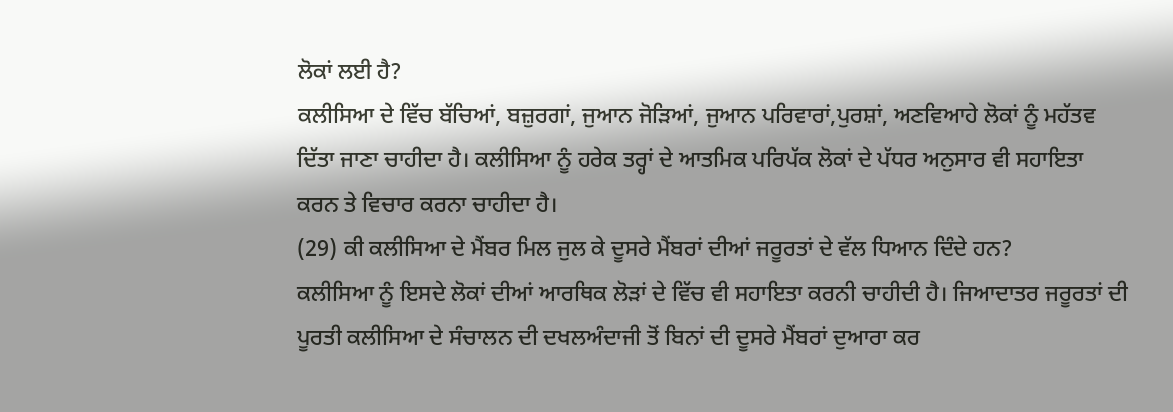ਲੋਕਾਂ ਲਈ ਹੈ?
ਕਲੀਸਿਆ ਦੇ ਵਿੱਚ ਬੱਚਿਆਂ, ਬਜ਼ੁਰਗਾਂ, ਜੁਆਨ ਜੋੜਿਆਂ, ਜੁਆਨ ਪਰਿਵਾਰਾਂ,ਪੁਰਸ਼ਾਂ, ਅਣਵਿਆਹੇ ਲੋਕਾਂ ਨੂੰ ਮਹੱਤਵ ਦਿੱਤਾ ਜਾਣਾ ਚਾਹੀਦਾ ਹੈ। ਕਲੀਸਿਆ ਨੂੰ ਹਰੇਕ ਤਰ੍ਹਾਂ ਦੇ ਆਤਮਿਕ ਪਰਿਪੱਕ ਲੋਕਾਂ ਦੇ ਪੱਧਰ ਅਨੁਸਾਰ ਵੀ ਸਹਾਇਤਾ ਕਰਨ ਤੇ ਵਿਚਾਰ ਕਰਨਾ ਚਾਹੀਦਾ ਹੈ।
(29) ਕੀ ਕਲੀਸਿਆ ਦੇ ਮੈਂਬਰ ਮਿਲ ਜੁਲ ਕੇ ਦੂਸਰੇ ਮੈਂਬਰਾਂ ਦੀਆਂ ਜਰੂਰਤਾਂ ਦੇ ਵੱਲ ਧਿਆਨ ਦਿੰਦੇ ਹਨ?
ਕਲੀਸਿਆ ਨੂੰ ਇਸਦੇ ਲੋਕਾਂ ਦੀਆਂ ਆਰਥਿਕ ਲੋੜਾਂ ਦੇ ਵਿੱਚ ਵੀ ਸਹਾਇਤਾ ਕਰਨੀ ਚਾਹੀਦੀ ਹੈ। ਜਿਆਦਾਤਰ ਜਰੂਰਤਾਂ ਦੀ ਪੂਰਤੀ ਕਲੀਸਿਆ ਦੇ ਸੰਚਾਲਨ ਦੀ ਦਖਲਅੰਦਾਜੀ ਤੋਂ ਬਿਨਾਂ ਦੀ ਦੂਸਰੇ ਮੈਂਬਰਾਂ ਦੁਆਰਾ ਕਰ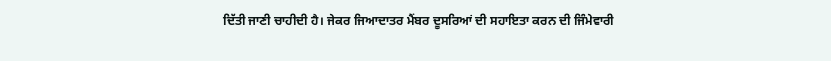ਦਿੱਤੀ ਜਾਣੀ ਚਾਹੀਦੀ ਹੈ। ਜੇਕਰ ਜਿਆਦਾਤਰ ਮੈਂਬਰ ਦੂਸਰਿਆਂ ਦੀ ਸਹਾਇਤਾ ਕਰਨ ਦੀ ਜਿੰਮੇਵਾਰੀ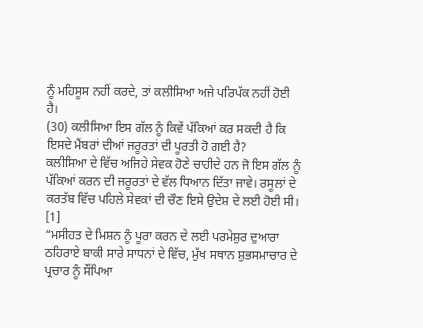ਨੂੰ ਮਹਿਸੂਸ ਨਹੀਂ ਕਰਦੇ, ਤਾਂ ਕਲੀਸਿਆ ਅਜੇ ਪਰਿਪੱਕ ਨਹੀਂ ਹੋਈ ਹੈ।
(30) ਕਲੀਸਿਆ ਇਸ ਗੱਲ ਨੂੰ ਕਿਵੇਂ ਪੱਕਿਆਂ ਕਰ ਸਕਦੀ ਹੈ ਕਿ ਇਸਦੇ ਮੈਂਬਰਾਂ ਦੀਆਂ ਜਰੂਰਤਾਂ ਦੀ ਪੂਰਤੀ ਹੋ ਗਈ ਹੈ?
ਕਲੀਸਿਆ ਦੇ ਵਿੱਚ ਅਜਿਹੇ ਸੇਵਕ ਹੋਣੇ ਚਾਹੀਦੇ ਹਨ ਜੋ ਇਸ ਗੱਲ ਨੂੰ ਪੱਕਿਆਂ ਕਰਨ ਦੀ ਜਰੂਰਤਾਂ ਦੇ ਵੱਲ ਧਿਆਨ ਦਿੱਤਾ ਜਾਵੇ। ਰਸੂਲਾਂ ਦੇ ਕਰਤੱਬ ਵਿੱਚ ਪਹਿਲੇ ਸੇਵਕਾਂ ਦੀ ਚੌਣ ਇਸੇ ਉਦੇਸ਼ ਦੇ ਲਈ ਹੋਈ ਸੀ।
[1]
“ਮਸੀਹਤ ਦੇ ਮਿਸ਼ਨ ਨੂੰ ਪੂਰਾ ਕਰਨ ਦੇ ਲਈ ਪਰਮੇਸ਼ੁਰ ਦੁਆਰਾ ਠਹਿਰਾਏ ਬਾਕੀ ਸਾਰੇ ਸਾਧਨਾਂ ਦੇ ਵਿੱਚ, ਮੁੱਖ ਸਥਾਨ ਸ਼ੁਭਸਮਾਚਾਰ ਦੇ ਪ੍ਰਚਾਰ ਨੂੰ ਸੌਂਪਿਆ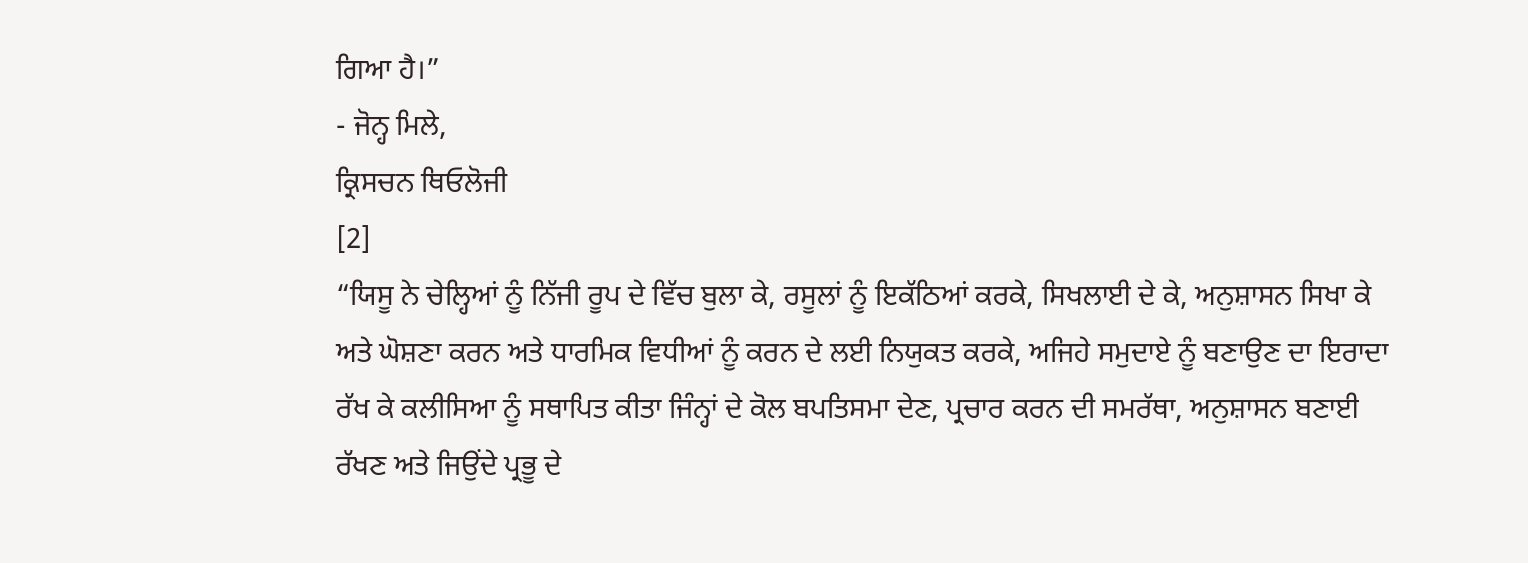ਗਿਆ ਹੈ।”
- ਜੋਨ੍ਹ ਮਿਲੇ,
ਕ੍ਰਿਸਚਨ ਥਿਓਲੋਜੀ
[2]
“ਯਿਸੂ ਨੇ ਚੇਲ੍ਹਿਆਂ ਨੂੰ ਨਿੱਜੀ ਰੂਪ ਦੇ ਵਿੱਚ ਬੁਲਾ ਕੇ, ਰਸੂਲਾਂ ਨੂੰ ਇਕੱਠਿਆਂ ਕਰਕੇ, ਸਿਖਲਾਈ ਦੇ ਕੇ, ਅਨੁਸ਼ਾਸਨ ਸਿਖਾ ਕੇ ਅਤੇ ਘੋਸ਼ਣਾ ਕਰਨ ਅਤੇ ਧਾਰਮਿਕ ਵਿਧੀਆਂ ਨੂੰ ਕਰਨ ਦੇ ਲਈ ਨਿਯੁਕਤ ਕਰਕੇ, ਅਜਿਹੇ ਸਮੁਦਾਏ ਨੂੰ ਬਣਾਉਣ ਦਾ ਇਰਾਦਾ ਰੱਖ ਕੇ ਕਲੀਸਿਆ ਨੂੰ ਸਥਾਪਿਤ ਕੀਤਾ ਜਿੰਨ੍ਹਾਂ ਦੇ ਕੋਲ ਬਪਤਿਸਮਾ ਦੇਣ, ਪ੍ਰਚਾਰ ਕਰਨ ਦੀ ਸਮਰੱਥਾ, ਅਨੁਸ਼ਾਸਨ ਬਣਾਈ ਰੱਖਣ ਅਤੇ ਜਿਉਂਦੇ ਪ੍ਰਭੂ ਦੇ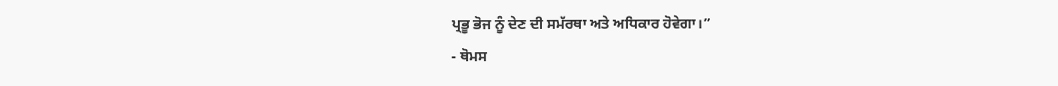ਪ੍ਰਭੂ ਭੋਜ ਨੂੰ ਦੇਣ ਦੀ ਸਮੱਰਥਾ ਅਤੇ ਅਧਿਕਾਰ ਹੋਵੇਗਾ।”
- ਥੋਮਸ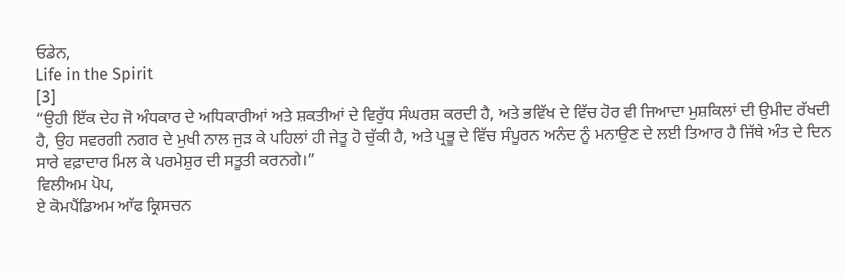ਓਡੇਨ,
Life in the Spirit
[3]
“ਉਹੀ ਇੱਕ ਦੇਹ ਜੋ ਅੰਧਕਾਰ ਦੇ ਅਧਿਕਾਰੀਆਂ ਅਤੇ ਸ਼ਕਤੀਆਂ ਦੇ ਵਿਰੁੱਧ ਸੰਘਰਸ਼ ਕਰਦੀ ਹੈ, ਅਤੇ ਭਵਿੱਖ ਦੇ ਵਿੱਚ ਹੋਰ ਵੀ ਜਿਆਦਾ ਮੁਸ਼ਕਿਲਾਂ ਦੀ ਉਮੀਦ ਰੱਖਦੀ ਹੈ, ਉਹ ਸਵਰਗੀ ਨਗਰ ਦੇ ਮੁਖੀ ਨਾਲ ਜੁੜ ਕੇ ਪਹਿਲਾਂ ਹੀ ਜੇਤੂ ਹੋ ਚੁੱਕੀ ਹੈ, ਅਤੇ ਪ੍ਰਭੂ ਦੇ ਵਿੱਚ ਸੰਪੂਰਨ ਅਨੰਦ ਨੂੰ ਮਨਾਉਣ ਦੇ ਲਈ ਤਿਆਰ ਹੈ ਜਿੱਥੇ ਅੰਤ ਦੇ ਦਿਨ ਸਾਰੇ ਵਫ਼ਾਦਾਰ ਮਿਲ ਕੇ ਪਰਮੇਸ਼ੁਰ ਦੀ ਸਤੂਤੀ ਕਰਨਗੇ।”
ਵਿਲੀਅਮ ਪੋਪ,
ਏ ਕੋਮਪੈਂਡਿਅਮ ਆੱਫ ਕ੍ਰਿਸਚਨ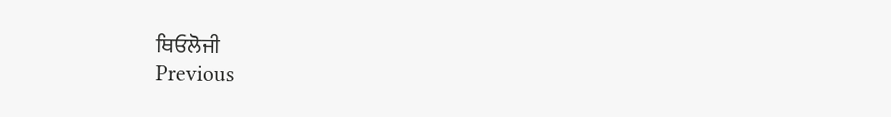ਥਿਓਲੋਜੀ
Previous